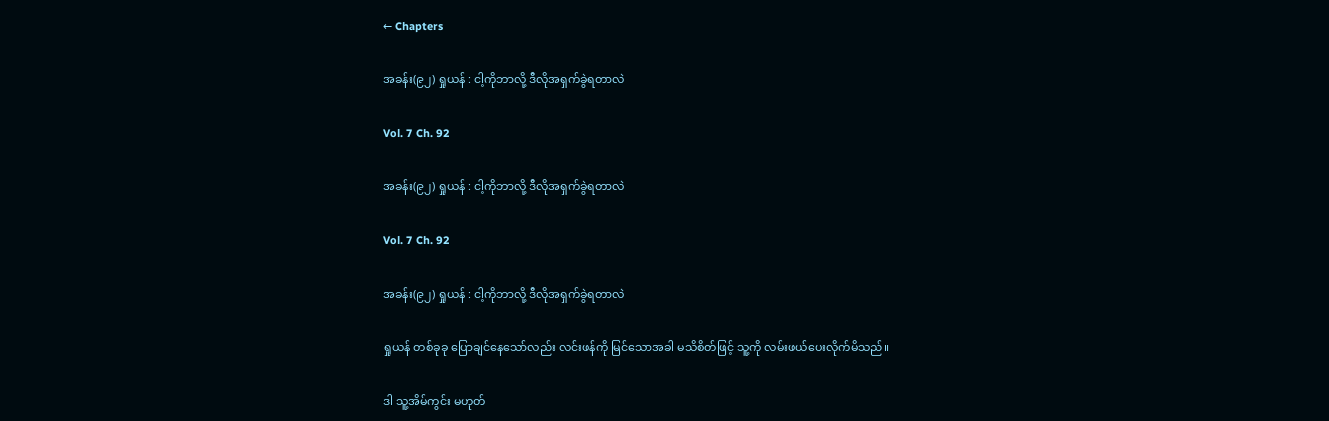← Chapters

အခန်း(၉၂) ရှုယန် : ငါ့ကိုဘာလို့ ဒီလိုအရှက်ခွဲရတာလဲ

Vol. 7 Ch. 92

အခန်း(၉၂) ရှုယန် : ငါ့ကိုဘာလို့ ဒီလိုအရှက်ခွဲရတာလဲ

Vol. 7 Ch. 92

အခန်း(၉၂) ရှုယန် : ငါ့ကိုဘာလို့ ဒီလိုအရှက်ခွဲရတာလဲ

ရှုယန် တစ်ခုခု ပြောချင်နေသော်လည်း လင်းဖန်ကို မြင်သောအခါ မသိစိတ်ဖြင့် သူ့ကို လမ်းဖယ်ပေးလိုက်မိသည်။

ဒါ သူ့အိမ်ကွင်း မဟုတ်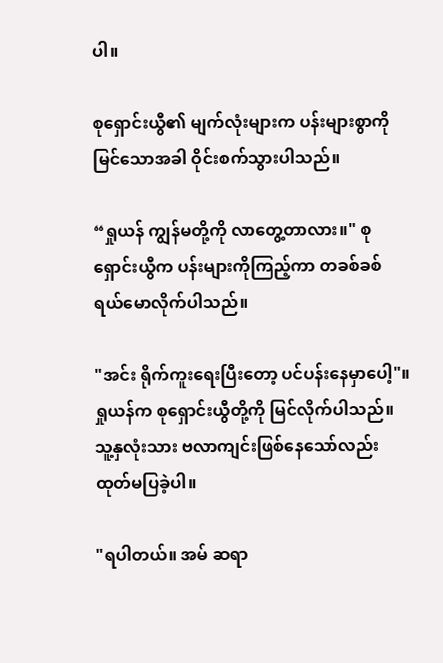ပါ။

စုရှောင်းယွီ၏ မျက်လုံးများက ပန်းများစွာကိုမြင်သောအခါ ဝိုင်းစက်သွားပါသည်။

“ရှုယန် ကျွန်မတို့ကို လာတွေ့တာလား။" စုရှောင်းယွီက ပန်းများကိုကြည့်ကာ တခစ်ခစ် ရယ်မောလိုက်ပါသည်။

"အင်း ရိုက်ကူးရေးပြီးတော့ ပင်ပန်းနေမှာပေါ့"။ရှုယန်က စုရှောင်းယွီတို့ကို မြင်လိုက်ပါသည်။ သူ့နှလုံးသား ဗလာကျင်းဖြစ်နေသော်လည်း ထုတ်မပြခဲ့ပါ။

"ရပါတယ်။ အမ် ဆရာ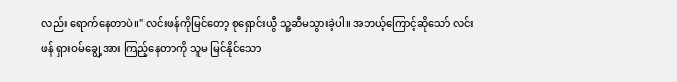လည်း ရောက်နေတာပဲ။" လင်းဖန်ကိုမြင်တော့ စုရှောင်းယွီ သူ့ဆီမသွားခဲ့ပါ။ အဘယ့်ကြောင့်ဆိုသော် လင်းဖန် ရှားဝမ်ချွေ့အား ကြည့်နေတာကို သူမ မြင်နိုင်သော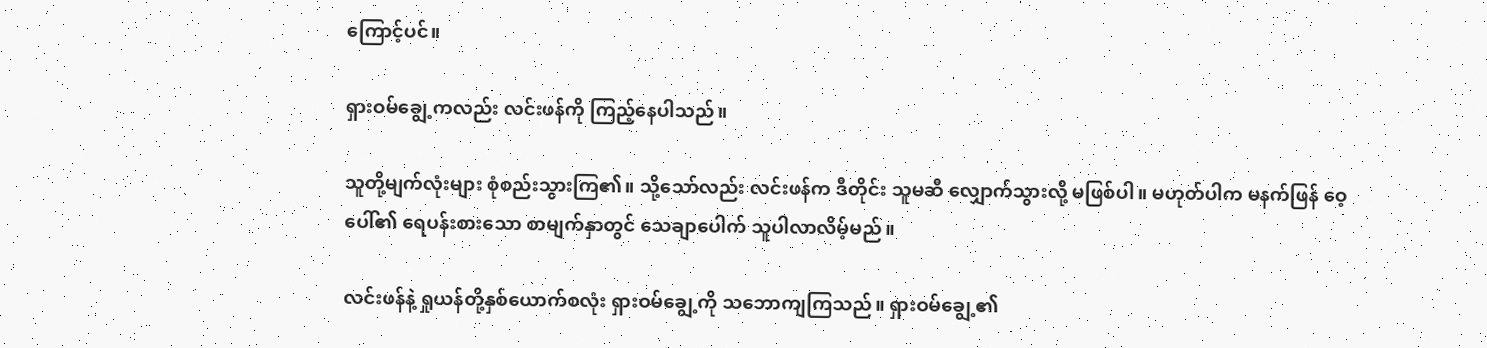ကြောင့်ပင်။

ရှားဝမ်ချွေ့ကလည်း လင်းဖန်ကို ကြည့်နေပါသည်။

သူတို့မျက်လုံးများ စုံစည်းသွားကြ၏။ သို့သော်လည်း လင်းဖန်က ဒီတိုင်း သူမဆီ လျှောက်သွားလို့ မဖြစ်ပါ။ မဟုတ်ပါက မနက်ဖြန် ဝေ့ပေါ်၏ ရေပန်းစားသော စာမျက်နှာတွင် သေချာပေါက် သူပါလာလိမ့်မည်။

လင်းဖန်နဲ့ ရှုယန်တို့နှစ်ယောက်စလုံး ရှားဝမ်ချွေ့ကို သဘောကျကြသည်။ ရှားဝမ်ချွေ့၏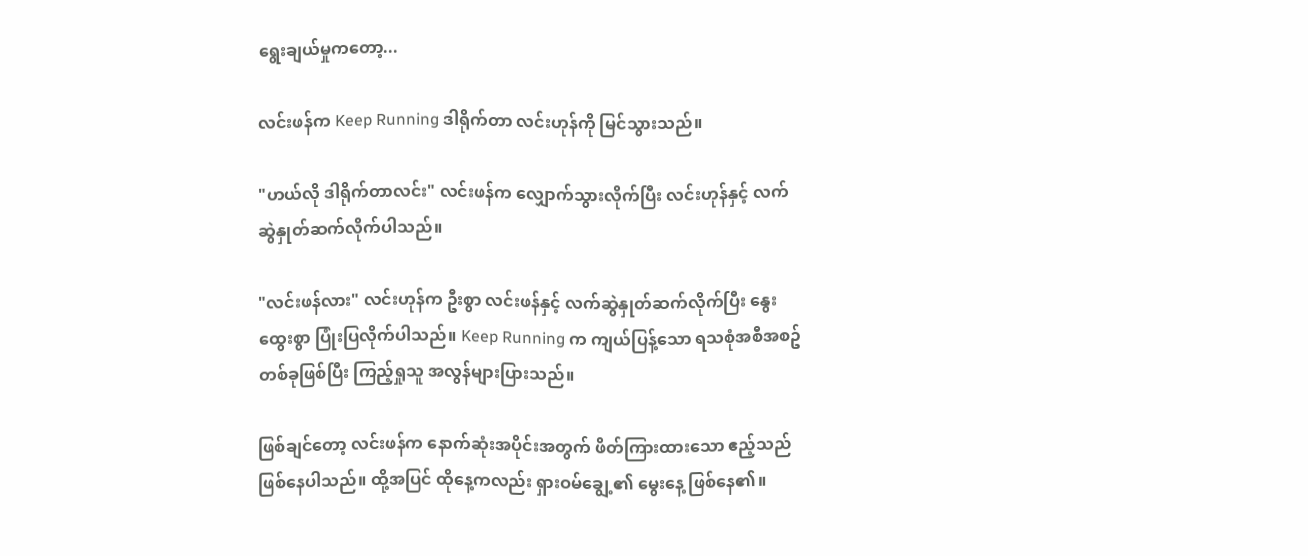ရွေးချယ်မှုကတော့...

လင်းဖန်က Keep Running ဒါရိုက်တာ လင်းဟုန်ကို မြင်သွားသည်။

"ဟယ်လို ဒါရိုက်တာလင်း" လင်းဖန်က လျှောက်သွားလိုက်ပြီး လင်းဟုန်နှင့် လက်ဆွဲနှုတ်ဆက်လိုက်ပါသည်။

"လင်းဖန်လား" လင်းဟုန်က ဦးစွာ လင်းဖန်နှင့် လက်ဆွဲနှုတ်ဆက်လိုက်ပြီး နွေးထွေးစွာ ပြုံးပြလိုက်ပါသည်။ Keep Running က ကျယ်ပြန့်သော ရသစုံအစီအစဥ်တစ်ခုဖြစ်ပြီး ကြည့်ရှုသူ အလွန်များပြားသည်။

ဖြစ်ချင်တော့ လင်းဖန်က နောက်ဆုံးအပိုင်းအတွက် ဖိတ်ကြားထားသော ဧည့်သည် ဖြစ်နေပါသည်။ ထို့အပြင် ထိုနေ့ကလည်း ရှားဝမ်ချွေ့၏ မွေးနေ့ ဖြစ်နေ၏။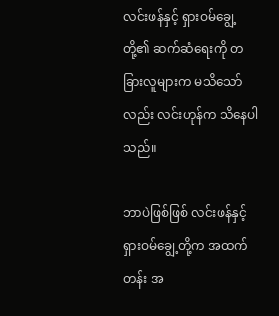လင်းဖန်နှင့် ရှားဝမ်ချွေ့တို့၏ ဆက်ဆံရေးကို တခြားလူများက မသိသော်လည်း လင်းဟုန်က သိနေပါသည်။

ဘာပဲဖြစ်ဖြစ် လင်းဖန်နှင့် ရှားဝမ်ချွေ့တို့က အထက်တန်း အ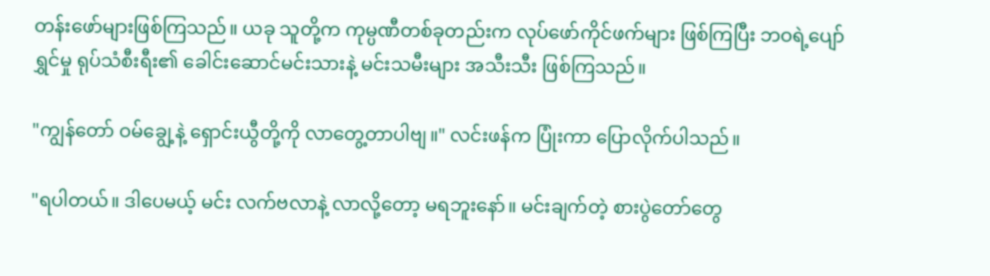တန်းဖော်များဖြစ်ကြသည်။ ယခု သူတို့က ကုမ္ပဏီတစ်ခုတည်းက လုပ်ဖော်ကိုင်ဖက်များ ဖြစ်ကြပြီး ဘဝရဲ့ပျော်ရွှင်မှု ရုပ်သံစီးရီး၏ ခေါင်းဆောင်မင်းသားနဲ့ မင်းသမီးများ အသီးသီး ဖြစ်ကြသည်။

"ကျွန်တော် ဝမ်ချွေ့နဲ့ ရှောင်းယွီတို့ကို လာတွေ့တာပါဗျ။" လင်းဖန်က ပြုံးကာ ပြောလိုက်ပါသည်။

"ရပါတယ်။ ဒါပေမယ့် မင်း လက်ဗလာနဲ့ လာလို့တော့ မရဘူးနော်။ မင်းချက်တဲ့ စားပွဲတော်တွေ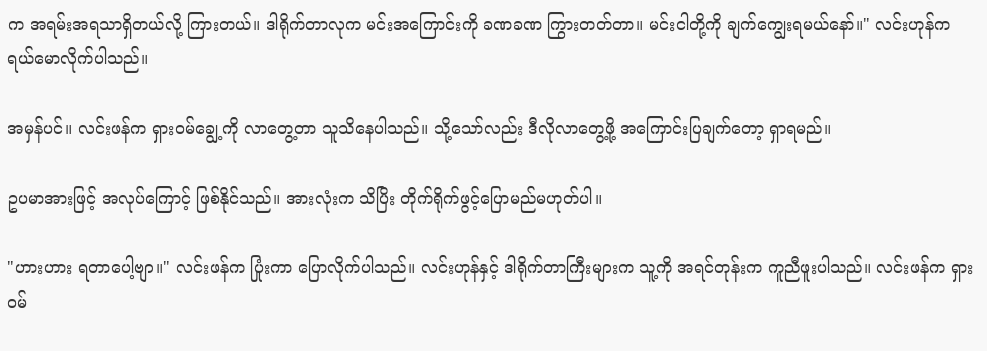က အရမ်းအရသာရှိတယ်လို့ ကြားတယ်။ ဒါရိုက်တာလုက မင်းအကြောင်းကို ခဏခဏ ကြွားတတ်တာ။ မင်းငါတို့ကို ချက်ကျွေးရမယ်နော်။" လင်းဟုန်က ရယ်မောလိုက်ပါသည်။

အမှန်ပင်။ လင်းဖန်က ရှားဝမ်ချွေ့ကို လာတွေ့တာ သူသိနေပါသည်။ သို့သော်လည်း ဒီလိုလာတွေ့ဖို့ အကြောင်းပြချက်တော့ ရှာရမည်။

ဥပမာအားဖြင့် အလုပ်ကြောင့် ဖြစ်နိုင်သည်။ အားလုံးက သိပြိး တိုက်ရိုက်ဖွင့်ပြောမည်မဟုတ်ပါ။

"ဟားဟား ရတာပေါ့ဗျာ။" လင်းဖန်က ပြုံးကာ ပြောလိုက်ပါသည်။ လင်းဟုန်နှင့် ဒါရိုက်တာကြီးများက သူ့ကို အရင်တုန်းက ကူညီဖူးပါသည်။ လင်းဖန်က ရှားဝမ်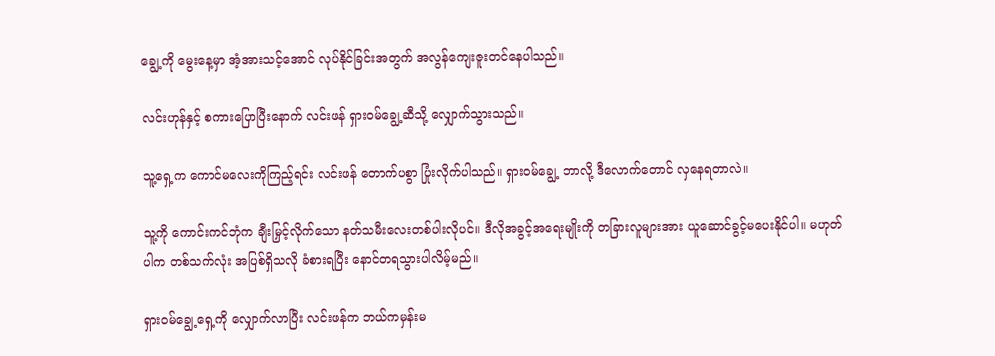ချွေ့ကို မွေးနေ့မှာ အံ့အားသင့်အောင် လုပ်နိုင်ခြင်းအတွက် အလွန်ကျေးဇူးတင်နေပါသည်။

လင်းဟုန်နှင့် စကားပြောပြီးနောက် လင်းဖန် ရှားဝမ်ချွေ့ဆီသို့ လျှောက်သွားသည်။

သူ့ရှေ့က ကောင်မလေးကိုကြည့်ရင်း လင်းဖန် တောက်ပစွာ ပြုံးလိုက်ပါသည်။ ရှားဝမ်ချွေ့ ဘာလို့ ဒီလောက်တောင် လှနေရတာလဲ။

သူ့ကို ကောင်းကင်ဘုံက ချီးမြှင့်လိုက်သော နတ်သမီးလေးတစ်ပါးလိုပင်။ ဒီလိုအခွင့်အရေးမျိုးကို တခြားလူများအား ယူဆောင်ခွင့်မပေးနိုင်ပါ။ မဟုတ်ပါက တစ်သက်လုံး အပြစ်ရှိသလို ခံစားရပြီး နောင်တရသွားပါလိမ့်မည်။

ရှားဝမ်ချွေ့ရှေ့ကို လျှောက်လာပြီး လင်းဖန်က ဘယ်ကမှန်းမ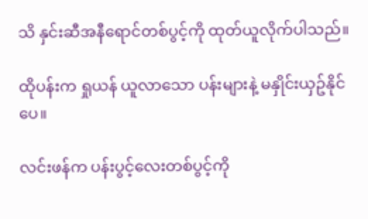သိ နှင်းဆီအနီရောင်တစ်ပွင့်ကို ထုတ်ယူလိုက်ပါသည်။

ထိုပန်းက ရှုယန် ယူလာသော ပန်းများနဲ့ မနှိုင်းယှဥ်နိုင်ပေ။

လင်းဖန်က ပန်းပွင့်လေးတစ်ပွင့်ကို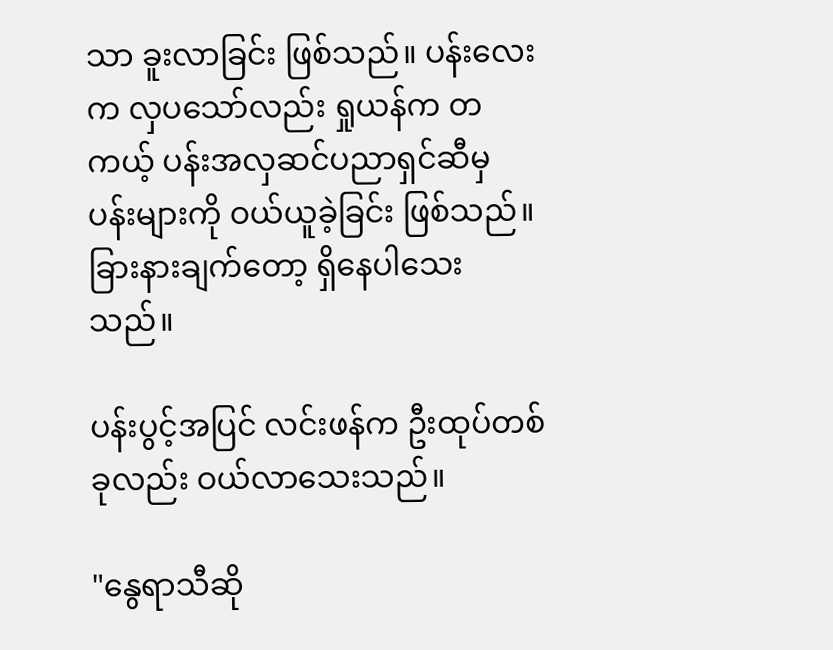သာ ခူးလာခြင်း ဖြစ်သည်။ ပန်းလေးက လှပသော်လည်း ရှုယန်က တကယ့် ပန်းအလှဆင်ပညာရှင်ဆီမှ ပန်းများကို ဝယ်ယူခဲ့ခြင်း ဖြစ်သည်။ ခြားနားချက်တော့ ရှိနေပါသေးသည်။

ပန်းပွင့်အပြင် လင်းဖန်က ဦးထုပ်တစ်ခုလည်း ဝယ်လာသေးသည်။

"နွေရာသီဆို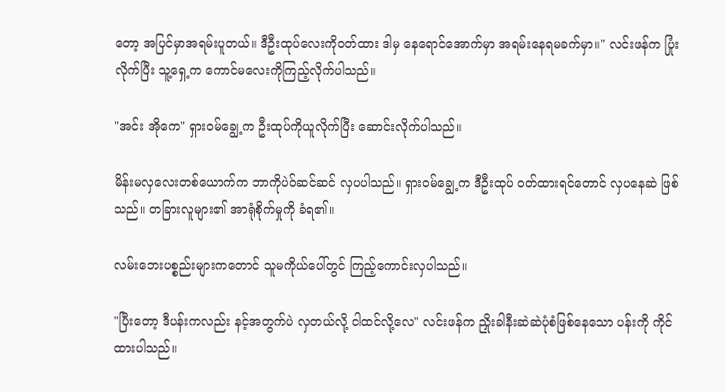တော့ အပြင်မှာအရမ်းပူတယ်။ ဒီဦးထုပ်လေးကိုဝတ်ထား ဒါမှ နေရောင်အောက်မှာ အရမ်းနေရမခက်မှာ။" လင်းဖန်က ပြုံးလိုက်ပြီး သူ့ရှေ့က ကောင်မလေးကိုကြည့်လိုက်ပါသည်။

"အင်း အိုကေ" ရှားဝမ်ချွေ့က ဦးထုပ်ကိုယူလိုက်ပြီး ဆောင်းလိုက်ပါသည်။

မိန်းမလှလေးတစ်ယောက်က ဘာကိုပဲဝ်ဆင်ဆင် လှပပါသည်။ ရှားဝမ်ချွေ့က ဒီဦးထုပ် ဝတ်ထားရင်တောင် လှပနေဆဲ ဖြစ်သည်။ တခြားလူများ၏ အာရုံစိုက်မှုကို ခံရ၏။

လမ်းဘေးပစ္စည်းများကတောင် သူမကိုယ်ပေါ်တွင် ကြည့်ကောင်းလှပါသည်။

"ပြီးတော့ ဒီပန်းကလည်း နင့်အတွက်ပဲ လှတယ်လို့ ငါထင်လို့လေ" လင်းဖန်က ညှိုးခါနီးဆဲဆဲပုံစံဖြစ်နေသော ပန်းကို ကိုင်ထားပါသည်။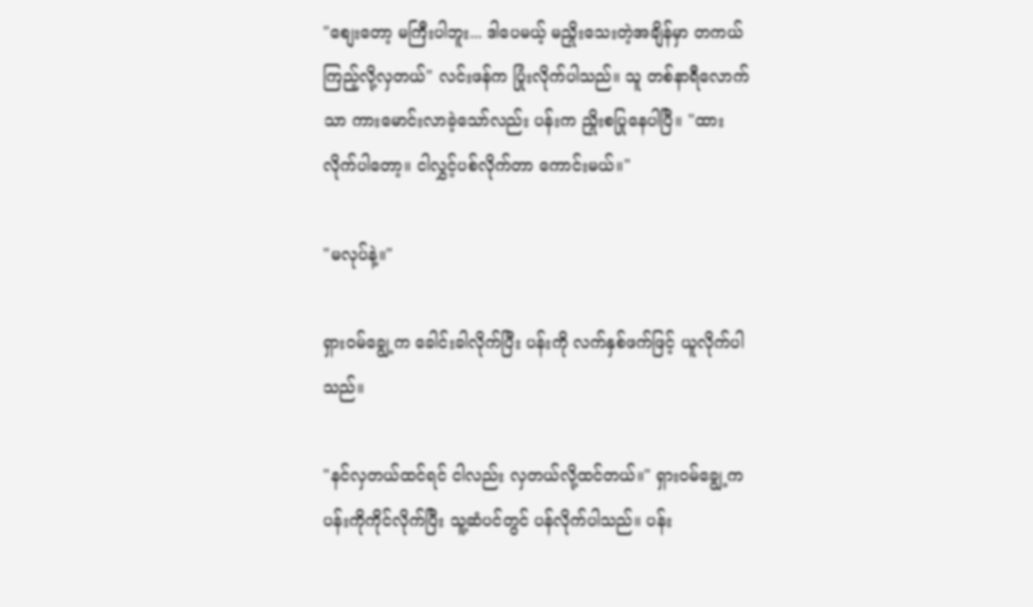"စျေးတော့ မကြီးပါဘူး... ဒါပေမယ့် မညှိုးသေးတဲ့အချိန်မှာ တကယ်ကြည့်လို့လှတယ်" လင်းဖန်က ပြုံးလိုက်ပါသည်။ သူ တစ်နာရီလောက်သာ ကားမောင်းလာခဲ့သော်လည်း ပန်းက ညှိုးစပြုနေပါပြီ။ "ထားလိုက်ပါတော့။ ငါလွှင့်ပစ်လိုက်တာ ကောင်းမယ်။"

"မလုပ်နဲ့။"

ရှားဝမ်ချွေ့က ခေါင်းခါလိုက်ပြီး ပန်းကို လက်နှစ်ဖက်ဖြင့် ယူလိုက်ပါသည်။

"နင်လှတယ်ထင်ရင် ငါလည်း လှတယ်လို့ထင်တယ်။" ရှားဝမ်ချွေ့က ပန်းကိုကိုင်လိုက်ပြီး သူ့ဆံပင်တွင် ပန်လိုက်ပါသည်။ ပန်း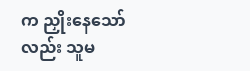က ညှိုးနေသော်လည်း သူမ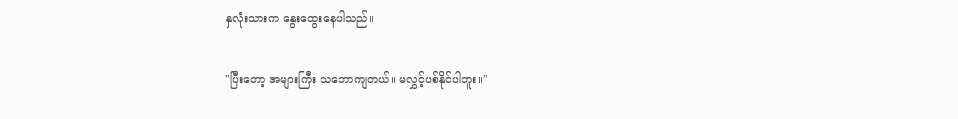နှလုံးသားက နွေးထွေးနေပါသည်။

"ပြီးတော့ အများကြီး သဘောကျတယ်။ မလွှင့်ပစ်နိုင်ပါဘူး။"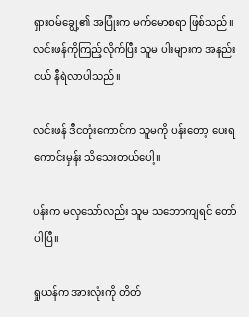ရှားဝမ်ချွေ့၏ အပြုံးက မက်မောစရာ ဖြစ်သည်။ လင်းဖန်ကိုကြည့်လိုက်ပြီး သူမ ပါးများက အနည်းငယ် နီရဲလာပါသည်။

လင်းဖန် ဒီငတုံးကောင်က သူမကို ပန်းတော့ ပေးရကောင်းမှန်း သိသေးတယ်ပေါ့။

ပန်းက မလှသော်လည်း သူမ သဘောကျရင် တော်ပါပြီ။

ရှုယန်က အားလုံးကို တိတ်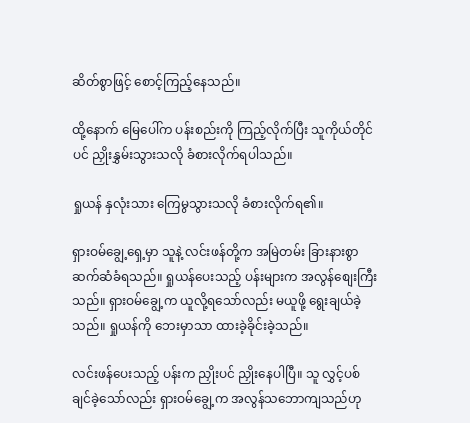ဆိတ်စွာဖြင့် စောင့်ကြည့်နေသည်။

ထို့နောက် မြေပေါ်က ပန်းစည်းကို ကြည့်လိုက်ပြီး သူကိုယ်တိုင်ပင် ညှိုးနွှမ်းသွားသလို ခံစားလိုက်ရပါသည်။

ရှုယန် နှလုံးသား ကြေမွသွားသလို ခံစားလိုက်ရ၏။

ရှားဝမ်ချွေ့ရှေ့မှာ သူနဲ့ လင်းဖန်တို့က အမြဲတမ်း ခြားနားစွာ ဆက်ဆံခံရသည်။ ရှုယန်ပေးသည့် ပန်းများက အလွန်စျေးကြီးသည်။ ရှားဝမ်ချွေ့က ယူလို့ရသော်လည်း မယူဖို့ ရွေးချယ်ခဲ့သည်။ ရှုယန်ကို ဘေးမှာသာ ထားခဲ့ခိုင်းခဲ့သည်။

လင်းဖန်ပေးသည့် ပန်းက ညှိုးပင် ညှိုးနေပါပြီ။ သူ လွှင့်ပစ်ချင်ခဲ့သော်လည်း ရှားဝမ်ချွေ့က အလွန်သဘောကျသည်ဟု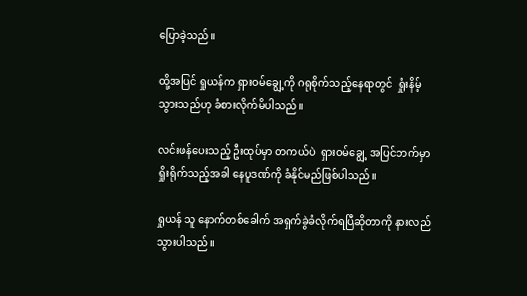ပြောခဲ့သည်။

ထို့အပြင် ရှုယန်က ရှားဝမ်ချွေ့ကို ဂရုစိုက်သည့်နေရာတွင်  ရှုံးနိမ့်သွားသည်ဟု ခံစားလိုက်မိပါသည်။

လင်းဖန်ပေးသည့် ဦးထုပ်မှာ တကယ်ပဲ  ရှားဝမ်ချွေ့ အပြင်ဘက်မှာ ရှိုးရိုက်သည့်အခါ နေပူဒဏ်ကို ခံနိုင်မည်ဖြစ်ပါသည်။

ရှုယန် သူ နောက်တစ်ခေါက် အရှက်ခွဲခံလိုက်ရပြီဆိုတာကို နားလည်သွားပါသည်။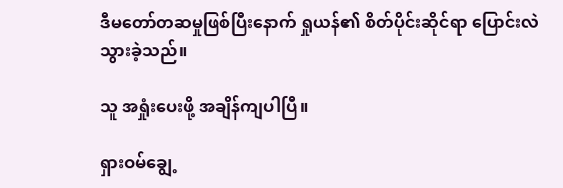ဒီမတော်တဆမှုဖြစ်ပြီးနောက် ရှုယန်၏ စိတ်ပိုင်းဆိုင်ရာ ပြောင်းလဲသွားခဲ့သည်။

သူ အရှုံးပေးဖို့ အချိန်ကျပါပြီ။

ရှားဝမ်ချွေ့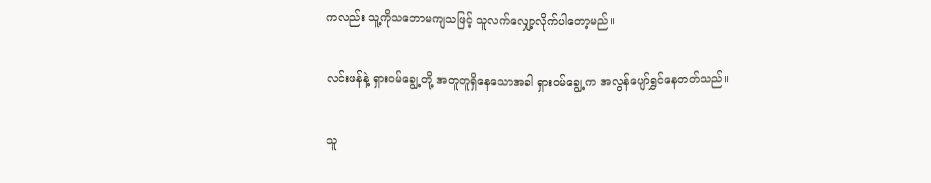ကလည်း သူ့ကိုသဘောမကျသဖြင့် သူလက်လျှော့လိုက်ပါတော့မည်။

လင်းဖန်နဲ့ ရှားဝမ်ချွေ့တို့ အတူတူရှိနေသောအခါ ရှားဝမ်ချွေ့က အလွန်ပျော်ရွှင်နေတတ်သည်။

သူ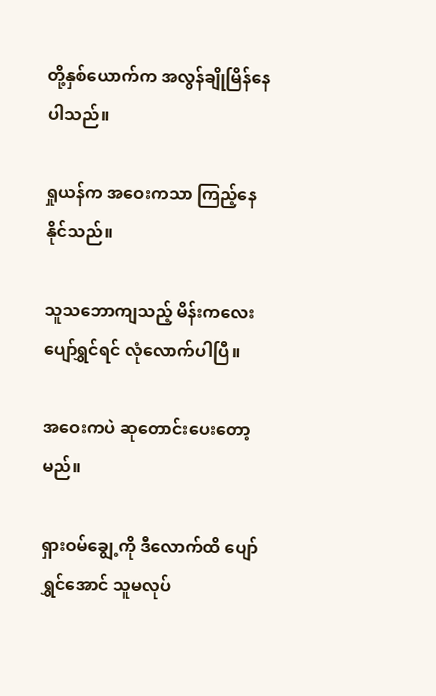တို့နှစ်ယောက်က အလွန်ချိုမြိန်နေပါသည်။

ရှုယန်က အဝေးကသာ ကြည့်နေနိုင်သည်။

သူသဘောကျသည့် မိန်းကလေး ပျော်ရွှင်ရင် လုံလောက်ပါပြီ။

အဝေးကပဲ ဆုတောင်းပေးတော့မည်။

ရှားဝမ်ချွေ့ကို ဒီလောက်ထိ ပျော်ရွှင်အောင် သူမလုပ်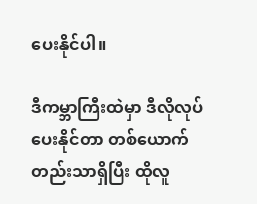ပေးနိုင်ပါ။

ဒီကမ္ဘာကြီးထဲမှာ ဒီလိုလုပ်ပေးနိုင်တာ တစ်ယောက်တည်းသာရှိပြီး ထိုလူ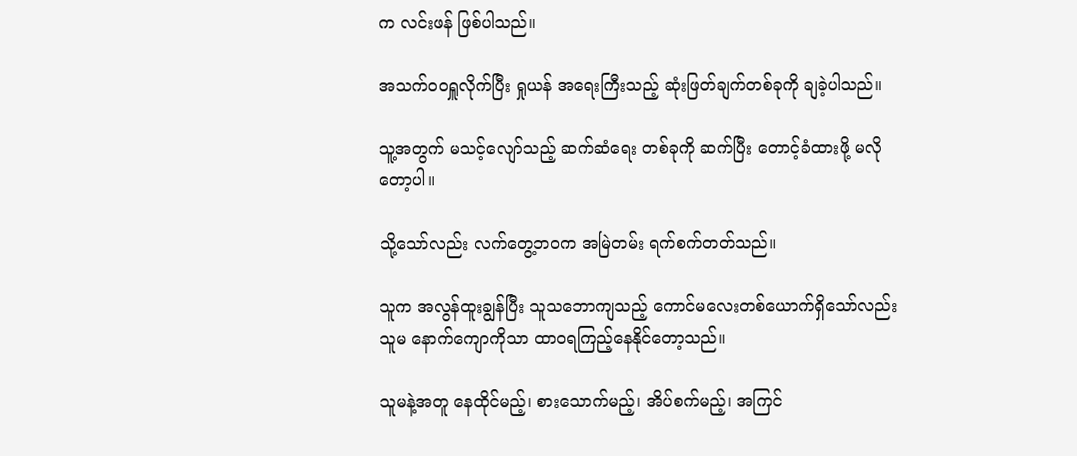က လင်းဖန် ဖြစ်ပါသည်။

အသက်ဝဝရှူလိုက်ပြီး ရှုယန် အရေးကြီးသည့် ဆုံးဖြတ်ချက်တစ်ခုကို ချခဲ့ပါသည်။

သူ့အတွက် မသင့်လျော်သည့် ဆက်ဆံရေး တစ်ခုကို ဆက်ပြီး တောင့်ခံထားဖို့ မလိုတော့ပါ။

သို့သော်လည်း လက်တွေ့ဘဝက အမြဲတမ်း ရက်စက်တတ်သည်။

သူက အလွန်ထူးချွန်ပြီး သူသဘောကျသည့် ကောင်မလေးတစ်ယောက်ရှိသော်လည်း သူမ နောက်ကျောကိုသာ ထာဝရကြည့်နေနိုင်တော့သည်။

သူမနဲ့အတူ နေထိုင်မည့်၊ စားသောက်မည့်၊ အိပ်စက်မည့်၊ အကြင်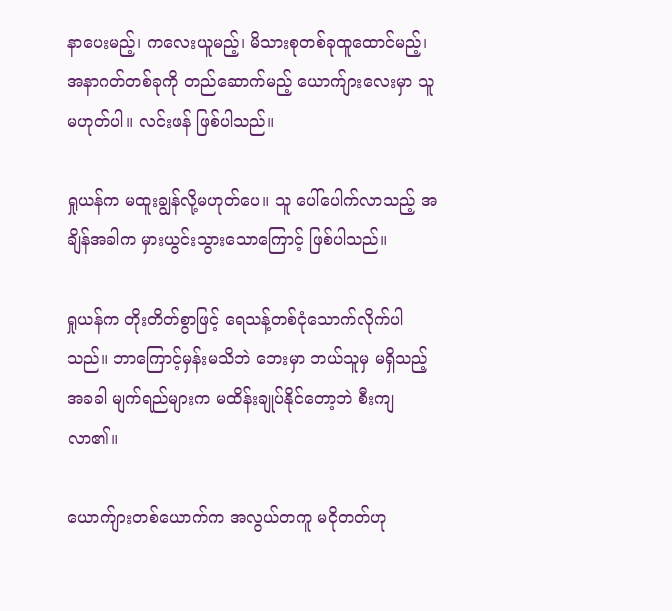နာပေးမည့်၊ ကလေးယူမည့်၊ မိသားစုတစ်ခုထူထောင်မည့်၊ အနာဂတ်တစ်ခုကို တည်ဆောက်မည့် ယောက်ျားလေးမှာ သူ မဟုတ်ပါ။ လင်းဖန် ဖြစ်ပါသည်။

ရှုယန်က မထူးချွန်လို့မဟုတ်ပေ။ သူ ပေါ်ပေါက်လာသည့် အချိန်အခါက မှားယွင်းသွားသောကြောင့် ဖြစ်ပါသည်။

ရှုယန်က တိုးတိတ်စွာဖြင့် ရေသန့်တစ်ငုံသောက်လိုက်ပါသည်။ ဘာကြောင့်မှန်းမသိဘဲ ဘေးမှာ ဘယ်သူမှ မရှိသည့်အခခါ မျက်ရည်များက မထိန်းချုပ်နိုင်တော့ဘဲ စီးကျလာ၏။

ယောက်ျားတစ်ယောက်က အလွယ်တကူ မငိုတတ်ဟု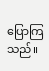ပြောကြသည်။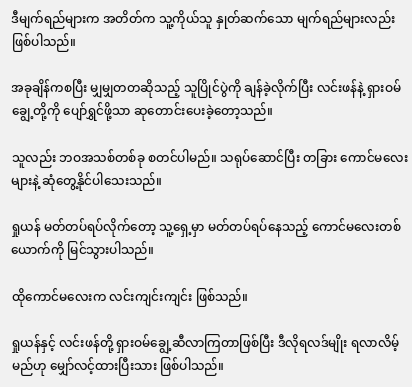ဒီမျက်ရည်များက အတိတ်က သူ့ကိုယ်သူ နှုတ်ဆက်သော မျက်ရည်များလည်း ဖြစ်ပါသည်။

အခုချိန်ကစပြီး မျှမျှတတဆိုသည့် သူပြိုင်ပွဲကို ချန်ခဲ့လိုက်ပြီး လင်းဖန်နဲ့ ရှားဝမ်ချွေ့တို့ကို ပျော်ရွှင်ဖို့သာ ဆုတောင်းပေးခဲ့တော့သည်။

သူလည်း ဘဝအသစ်တစ်ခု စတင်ပါမည်။ သရုပ်ဆောင်ပြီး တခြား ကောင်မလေးများနဲ့ ဆုံတွေ့နိုင်ပါသေးသည်။

ရှုယန် မတ်တပ်ရပ်လိုက်တော့ သူ့ရှေ့မှာ မတ်တပ်ရပ်နေသည့် ကောင်မလေးတစ်ယောက်ကို မြင်သွားပါသည်။

ထိုကောင်မလေးက လင်းကျင်းကျင်း ဖြစ်သည်။

ရှုယန်နှင့် လင်းဖန်တို့ ရှားဝမ်ချွေ့ဆီလာကြတာဖြစ်ပြီး ဒီလိုရလဒ်မျိုး ရလာလိမ့်မည်ဟု မျှော်လင့်ထားပြီးသား ဖြစ်ပါသည်။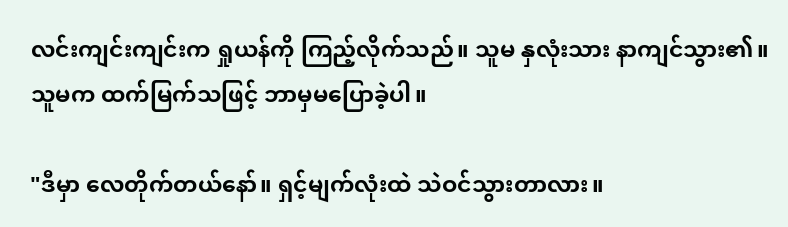လင်းကျင်းကျင်းက ရှုယန်ကို ကြည့်လိုက်သည်။ သူမ နှလုံးသား နာကျင်သွား၏။ သူမက ထက်မြက်သဖြင့် ဘာမှမပြောခဲ့ပါ။

"ဒီမှာ လေတိုက်တယ်နော်။ ရှင့်မျက်လုံးထဲ သဲဝင်သွားတာလား။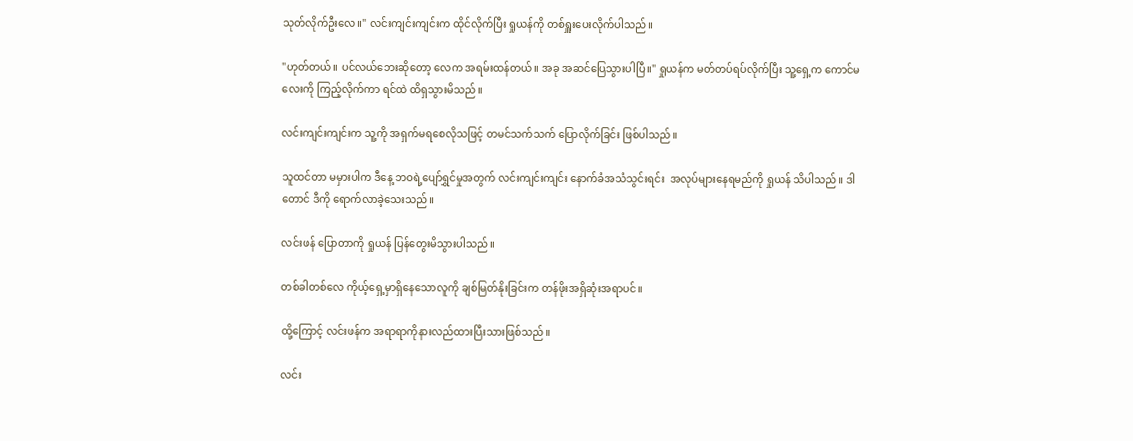သုတ်လိုက်ဦးလေ။" လင်းကျင်းကျင်းက ထိုင်လိုက်ပြီး ရှုယန်ကို တစ်ရှူးပေးလိုက်ပါသည်။

"ဟုတ်တယ်။ ပင်လယ်ဘေးဆိုတော့ လေက အရမ်းထန်တယ်။ အခု အဆင်ပြေသွားပါပြီ။" ရှုယန်က မတ်တပ်ရပ်လိုက်ပြီး သူ့ရှေ့က ကောင်မလေးကို ကြည့်လိုက်ကာ ရင်ထဲ ထိရှသွားမိသည်။

လင်းကျင်းကျင်းက သူ့ကို အရှက်မရစေလိုသဖြင့် တမင်သက်သက် ပြောလိုက်ခြင်း ဖြစ်ပါသည်။

သူထင်တာ မမှားပါက ဒီနေ့ ဘဝရဲ့ပျော်ရွှင်မှုအတွက် လင်းကျင်းကျင်း နောက်ခံအသံသွင်းရင်း  အလုပ်များနေရမည်ကို ရှုယန် သိပါသည်။ ဒါတောင် ဒီကို ရောက်လာခဲ့သေးသည်။

လင်းဖန် ပြောတာကို ရှုယန် ပြန်တွေးမိသွားပါသည်။

တစ်ခါတစ်လေ ကိုယ့်ရှေ့မှာရှိနေသောလူကို ချစ်မြတ်နိုးခြင်းက တန်ဖိုးအရှိဆုံးအရာပင်။

ထို့ကြောင့် လင်းဖန်က အရာရာကိုနားလည်ထားပြီးသားဖြစ်သည်။

လင်း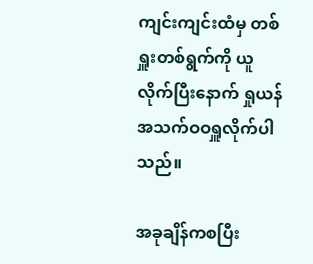ကျင်းကျင်းထံမှ တစ်ရှူးတစ်ရွက်ကို ယူလိုက်ပြီးနောက် ရှုယန် အသက်ဝဝရှူလိုက်ပါသည်။

အခုချိန်ကစပြီး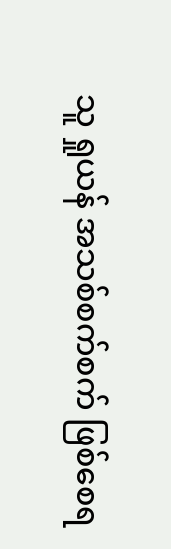သူ ရှုယန် အသစ်စက်စက် ဖြစ်စေရ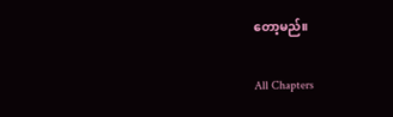တော့မည်။

All Chapters